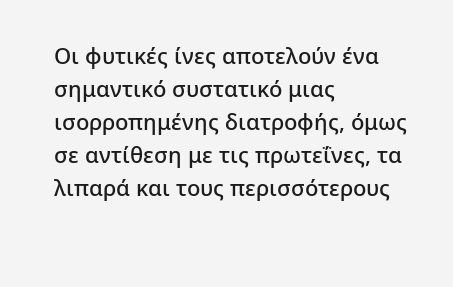Οι φυτικές ίνες αποτελούν ένα σημαντικό συστατικό μιας ισορροπημένης διατροφής, όμως σε αντίθεση με τις πρωτεΐνες, τα λιπαρά και τους περισσότερους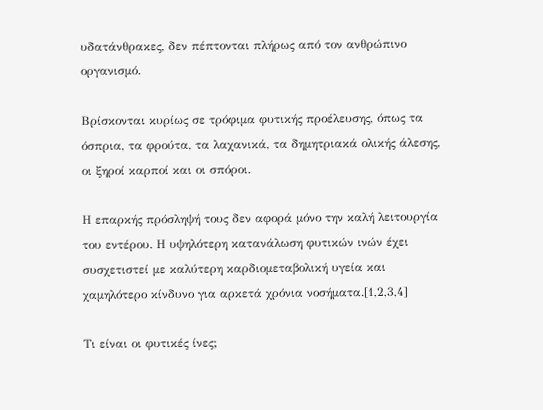υδατάνθρακες, δεν πέπτονται πλήρως από τον ανθρώπινο οργανισμό.

Βρίσκονται κυρίως σε τρόφιμα φυτικής προέλευσης, όπως τα όσπρια, τα φρούτα, τα λαχανικά, τα δημητριακά ολικής άλεσης, οι ξηροί καρποί και οι σπόροι.

Η επαρκής πρόσληψή τους δεν αφορά μόνο την καλή λειτουργία του εντέρου. Η υψηλότερη κατανάλωση φυτικών ινών έχει συσχετιστεί με καλύτερη καρδιομεταβολική υγεία και χαμηλότερο κίνδυνο για αρκετά χρόνια νοσήματα.[1,2,3,4]

Τι είναι οι φυτικές ίνες;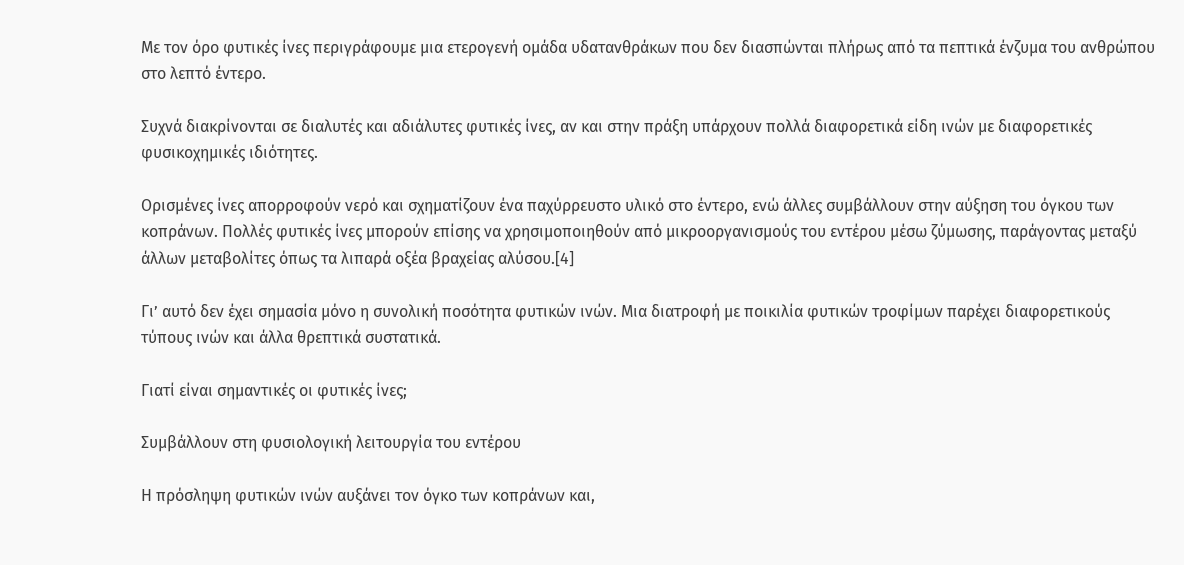Με τον όρο φυτικές ίνες περιγράφουμε μια ετερογενή ομάδα υδατανθράκων που δεν διασπώνται πλήρως από τα πεπτικά ένζυμα του ανθρώπου στο λεπτό έντερο.

Συχνά διακρίνονται σε διαλυτές και αδιάλυτες φυτικές ίνες, αν και στην πράξη υπάρχουν πολλά διαφορετικά είδη ινών με διαφορετικές φυσικοχημικές ιδιότητες.

Ορισμένες ίνες απορροφούν νερό και σχηματίζουν ένα παχύρρευστο υλικό στο έντερο, ενώ άλλες συμβάλλουν στην αύξηση του όγκου των κοπράνων. Πολλές φυτικές ίνες μπορούν επίσης να χρησιμοποιηθούν από μικροοργανισμούς του εντέρου μέσω ζύμωσης, παράγοντας μεταξύ άλλων μεταβολίτες όπως τα λιπαρά οξέα βραχείας αλύσου.[4]

Γι’ αυτό δεν έχει σημασία μόνο η συνολική ποσότητα φυτικών ινών. Μια διατροφή με ποικιλία φυτικών τροφίμων παρέχει διαφορετικούς τύπους ινών και άλλα θρεπτικά συστατικά.

Γιατί είναι σημαντικές οι φυτικές ίνες;

Συμβάλλουν στη φυσιολογική λειτουργία του εντέρου

Η πρόσληψη φυτικών ινών αυξάνει τον όγκο των κοπράνων και,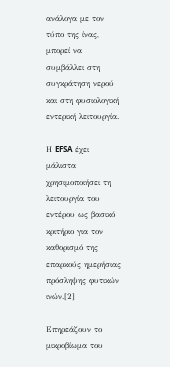ανάλογα με τον τύπο της ίνας, μπορεί να συμβάλλει στη συγκράτηση νερού και στη φυσιολογική εντερική λειτουργία.

Η EFSA έχει μάλιστα χρησιμοποιήσει τη λειτουργία του εντέρου ως βασικό κριτήριο για τον καθορισμό της επαρκούς ημερήσιας πρόσληψης φυτικών ινών.[2]

Επηρεάζουν το μικροβίωμα του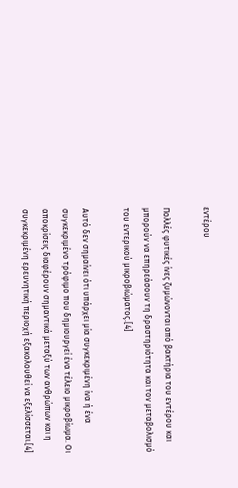εντέρου

Πολλές φυτικές ίνες ζυμώνονται από βακτήρια του εντέρου και μπορούν να επηρεάσουν τη δραστηριότητα και τον μεταβολισμό του εντερικού μικροβιώματος.[4]

Αυτό δεν σημαίνει ότι υπάρχει μία συγκεκριμένη ίνα ή ένα συγκεκριμένο τρόφιμο που δημιουργεί ένα τέλειο μικροβίωμα. Οι αποκρίσεις διαφέρουν σημαντικά μεταξύ των ανθρώπων και η συγκεκριμένη ερευνητική περιοχή εξακολουθεί να εξελίσσεται.[4]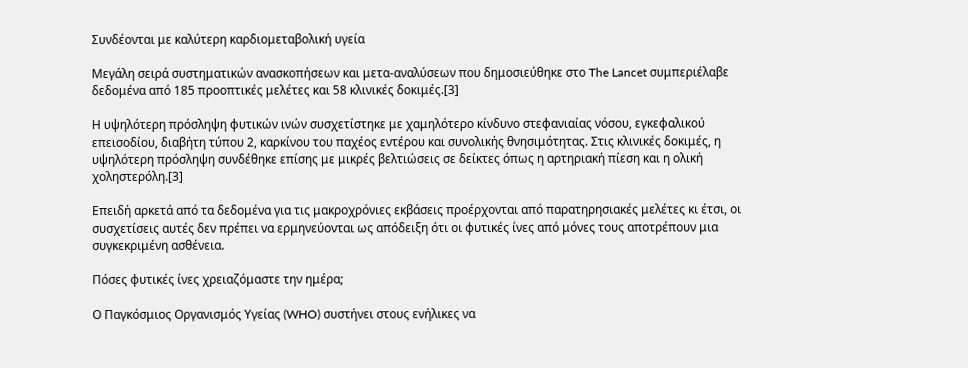Συνδέονται με καλύτερη καρδιομεταβολική υγεία

Μεγάλη σειρά συστηματικών ανασκοπήσεων και μετα-αναλύσεων που δημοσιεύθηκε στο The Lancet συμπεριέλαβε δεδομένα από 185 προοπτικές μελέτες και 58 κλινικές δοκιμές.[3]

Η υψηλότερη πρόσληψη φυτικών ινών συσχετίστηκε με χαμηλότερο κίνδυνο στεφανιαίας νόσου, εγκεφαλικού επεισοδίου, διαβήτη τύπου 2, καρκίνου του παχέος εντέρου και συνολικής θνησιμότητας. Στις κλινικές δοκιμές, η υψηλότερη πρόσληψη συνδέθηκε επίσης με μικρές βελτιώσεις σε δείκτες όπως η αρτηριακή πίεση και η ολική χοληστερόλη.[3]

Επειδή αρκετά από τα δεδομένα για τις μακροχρόνιες εκβάσεις προέρχονται από παρατηρησιακές μελέτες κι έτσι, οι συσχετίσεις αυτές δεν πρέπει να ερμηνεύονται ως απόδειξη ότι οι φυτικές ίνες από μόνες τους αποτρέπουν μια συγκεκριμένη ασθένεια.

Πόσες φυτικές ίνες χρειαζόμαστε την ημέρα;

Ο Παγκόσμιος Οργανισμός Υγείας (WHO) συστήνει στους ενήλικες να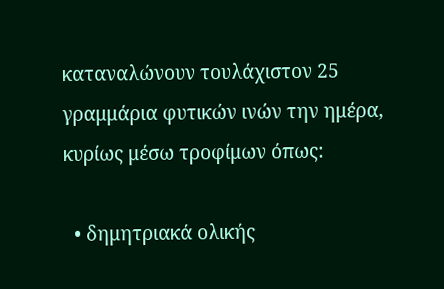καταναλώνουν τουλάχιστον 25 γραμμάρια φυτικών ινών την ημέρα, κυρίως μέσω τροφίμων όπως:

  • δημητριακά ολικής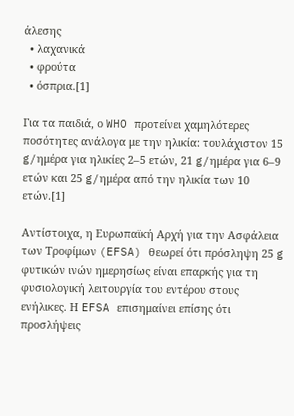άλεσης
  • λαχανικά
  • φρούτα
  • όσπρια.[1]

Για τα παιδιά, ο WHO προτείνει χαμηλότερες ποσότητες ανάλογα με την ηλικία: τουλάχιστον 15 g/ημέρα για ηλικίες 2–5 ετών, 21 g/ημέρα για 6–9 ετών και 25 g/ημέρα από την ηλικία των 10 ετών.[1]

Αντίστοιχα, η Ευρωπαϊκή Αρχή για την Ασφάλεια των Τροφίμων (EFSA) θεωρεί ότι πρόσληψη 25 g φυτικών ινών ημερησίως είναι επαρκής για τη φυσιολογική λειτουργία του εντέρου στους ενήλικες. Η EFSA επισημαίνει επίσης ότι προσλήψεις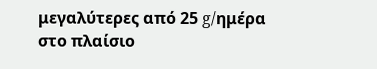μεγαλύτερες από 25 g/ημέρα στο πλαίσιο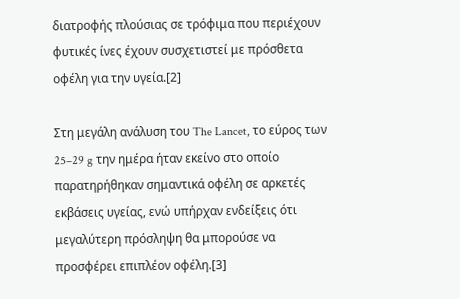διατροφής πλούσιας σε τρόφιμα που περιέχουν φυτικές ίνες έχουν συσχετιστεί με πρόσθετα οφέλη για την υγεία.[2]

Στη μεγάλη ανάλυση του The Lancet, το εύρος των 25–29 g την ημέρα ήταν εκείνο στο οποίο παρατηρήθηκαν σημαντικά οφέλη σε αρκετές εκβάσεις υγείας, ενώ υπήρχαν ενδείξεις ότι μεγαλύτερη πρόσληψη θα μπορούσε να προσφέρει επιπλέον οφέλη.[3]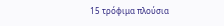15 τρόφιμα πλούσια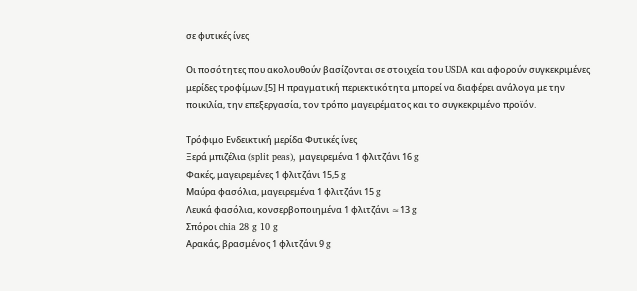σε φυτικές ίνες

Οι ποσότητες που ακολουθούν βασίζονται σε στοιχεία του USDA και αφορούν συγκεκριμένες μερίδες τροφίμων.[5] Η πραγματική περιεκτικότητα μπορεί να διαφέρει ανάλογα με την ποικιλία, την επεξεργασία, τον τρόπο μαγειρέματος και το συγκεκριμένο προϊόν.

Τρόφιμο Ενδεικτική μερίδα Φυτικές ίνες
Ξερά μπιζέλια (split peas), μαγειρεμένα 1 φλιτζάνι 16 g
Φακές, μαγειρεμένες 1 φλιτζάνι 15,5 g
Μαύρα φασόλια, μαγειρεμένα 1 φλιτζάνι 15 g
Λευκά φασόλια, κονσερβοποιημένα 1 φλιτζάνι ≈13 g
Σπόροι chia 28 g 10 g
Αρακάς, βρασμένος 1 φλιτζάνι 9 g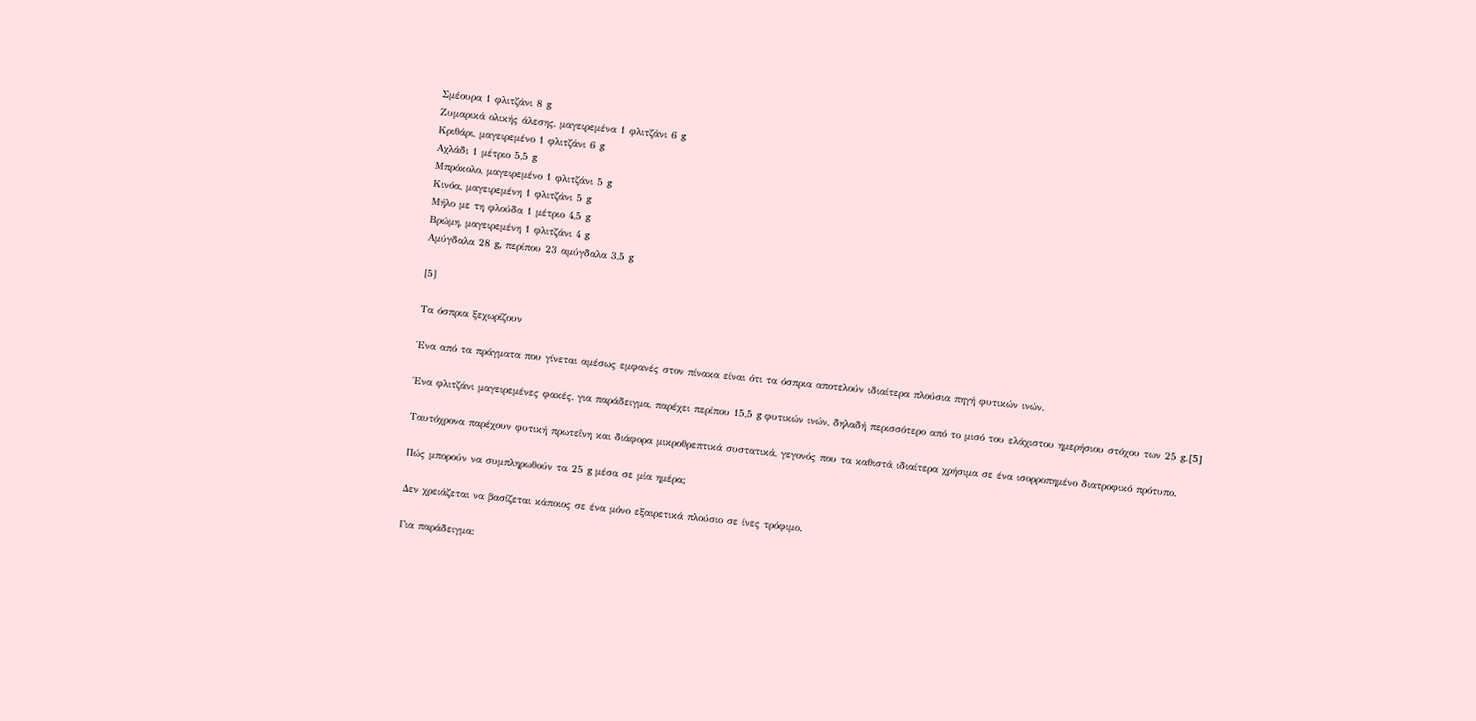Σμέουρα 1 φλιτζάνι 8 g
Ζυμαρικά ολικής άλεσης, μαγειρεμένα 1 φλιτζάνι 6 g
Κριθάρι, μαγειρεμένο 1 φλιτζάνι 6 g
Αχλάδι 1 μέτριο 5,5 g
Μπρόκολο, μαγειρεμένο 1 φλιτζάνι 5 g
Κινόα, μαγειρεμένη 1 φλιτζάνι 5 g
Μήλο με τη φλούδα 1 μέτριο 4,5 g
Βρώμη, μαγειρεμένη 1 φλιτζάνι 4 g
Αμύγδαλα 28 g, περίπου 23 αμύγδαλα 3,5 g

[5]

Τα όσπρια ξεχωρίζουν

Ένα από τα πράγματα που γίνεται αμέσως εμφανές στον πίνακα είναι ότι τα όσπρια αποτελούν ιδιαίτερα πλούσια πηγή φυτικών ινών.

Ένα φλιτζάνι μαγειρεμένες φακές, για παράδειγμα, παρέχει περίπου 15,5 g φυτικών ινών, δηλαδή περισσότερο από το μισό του ελάχιστου ημερήσιου στόχου των 25 g.[5]

Ταυτόχρονα παρέχουν φυτική πρωτεΐνη και διάφορα μικροθρεπτικά συστατικά, γεγονός που τα καθιστά ιδιαίτερα χρήσιμα σε ένα ισορροπημένο διατροφικό πρότυπο.

Πώς μπορούν να συμπληρωθούν τα 25 g μέσα σε μία ημέρα;

Δεν χρειάζεται να βασίζεται κάποιος σε ένα μόνο εξαιρετικά πλούσιο σε ίνες τρόφιμο.

Για παράδειγμα: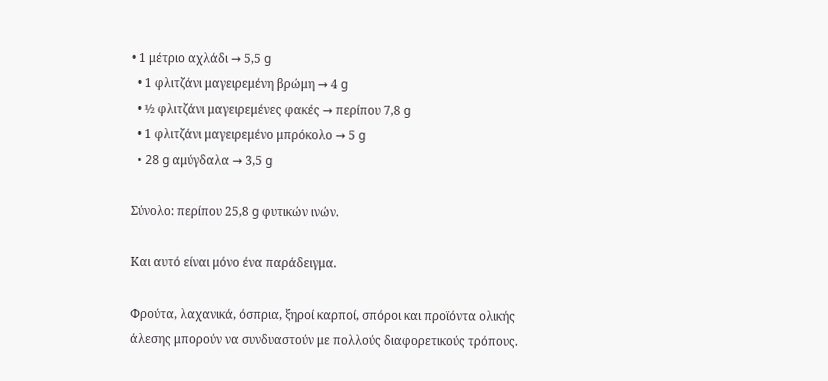• 1 μέτριο αχλάδι → 5,5 g
  • 1 φλιτζάνι μαγειρεμένη βρώμη → 4 g
  • ½ φλιτζάνι μαγειρεμένες φακές → περίπου 7,8 g
  • 1 φλιτζάνι μαγειρεμένο μπρόκολο → 5 g
  • 28 g αμύγδαλα → 3,5 g

Σύνολο: περίπου 25,8 g φυτικών ινών.

Και αυτό είναι μόνο ένα παράδειγμα.

Φρούτα, λαχανικά, όσπρια, ξηροί καρποί, σπόροι και προϊόντα ολικής άλεσης μπορούν να συνδυαστούν με πολλούς διαφορετικούς τρόπους.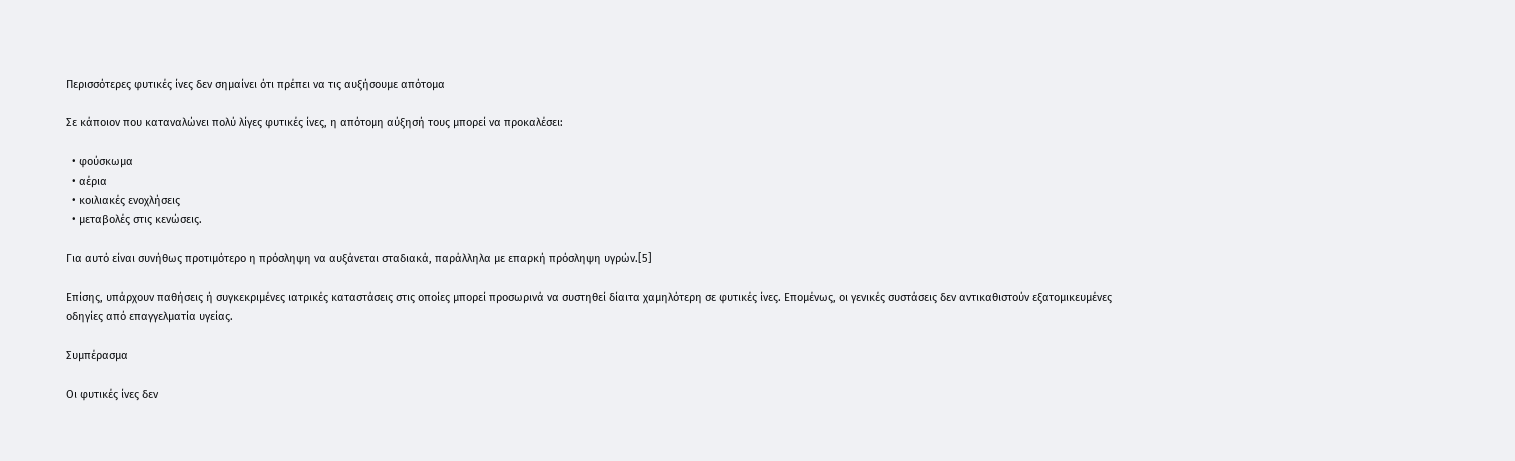Περισσότερες φυτικές ίνες δεν σημαίνει ότι πρέπει να τις αυξήσουμε απότομα

Σε κάποιον που καταναλώνει πολύ λίγες φυτικές ίνες, η απότομη αύξησή τους μπορεί να προκαλέσει:

  • φούσκωμα
  • αέρια
  • κοιλιακές ενοχλήσεις
  • μεταβολές στις κενώσεις.

Για αυτό είναι συνήθως προτιμότερο η πρόσληψη να αυξάνεται σταδιακά, παράλληλα με επαρκή πρόσληψη υγρών.[5]

Επίσης, υπάρχουν παθήσεις ή συγκεκριμένες ιατρικές καταστάσεις στις οποίες μπορεί προσωρινά να συστηθεί δίαιτα χαμηλότερη σε φυτικές ίνες. Επομένως, οι γενικές συστάσεις δεν αντικαθιστούν εξατομικευμένες οδηγίες από επαγγελματία υγείας.

Συμπέρασμα

Οι φυτικές ίνες δεν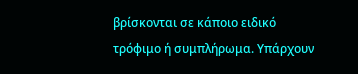βρίσκονται σε κάποιο ειδικό τρόφιμο ή συμπλήρωμα. Υπάρχουν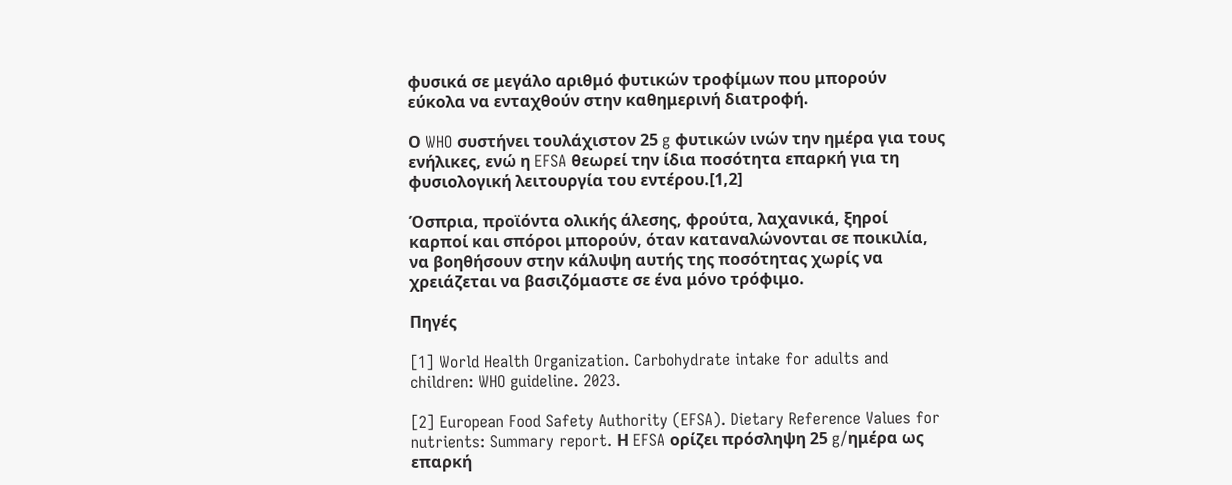φυσικά σε μεγάλο αριθμό φυτικών τροφίμων που μπορούν εύκολα να ενταχθούν στην καθημερινή διατροφή.

Ο WHO συστήνει τουλάχιστον 25 g φυτικών ινών την ημέρα για τους ενήλικες, ενώ η EFSA θεωρεί την ίδια ποσότητα επαρκή για τη φυσιολογική λειτουργία του εντέρου.[1,2]

Όσπρια, προϊόντα ολικής άλεσης, φρούτα, λαχανικά, ξηροί καρποί και σπόροι μπορούν, όταν καταναλώνονται σε ποικιλία, να βοηθήσουν στην κάλυψη αυτής της ποσότητας χωρίς να χρειάζεται να βασιζόμαστε σε ένα μόνο τρόφιμο.

Πηγές

[1] World Health Organization. Carbohydrate intake for adults and children: WHO guideline. 2023.

[2] European Food Safety Authority (EFSA). Dietary Reference Values for nutrients: Summary report. Η EFSA ορίζει πρόσληψη 25 g/ημέρα ως επαρκή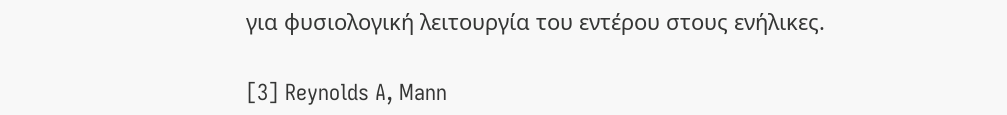για φυσιολογική λειτουργία του εντέρου στους ενήλικες.

[3] Reynolds A, Mann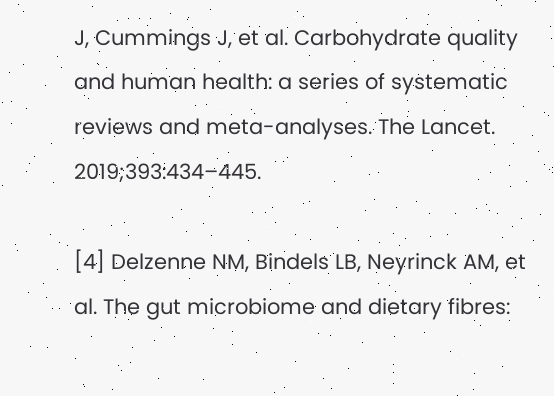J, Cummings J, et al. Carbohydrate quality and human health: a series of systematic reviews and meta-analyses. The Lancet. 2019;393:434–445.

[4] Delzenne NM, Bindels LB, Neyrinck AM, et al. The gut microbiome and dietary fibres: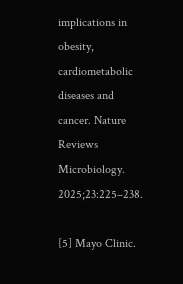implications in obesity, cardiometabolic diseases and cancer. Nature Reviews Microbiology. 2025;23:225–238.

[5] Mayo Clinic.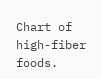Chart of high-fiber foods.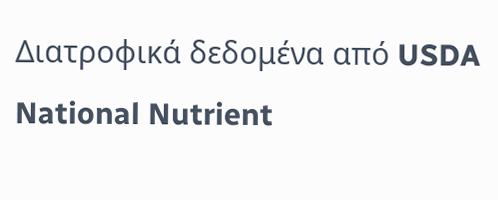Διατροφικά δεδομένα από USDA National Nutrient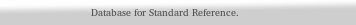Database for Standard Reference.